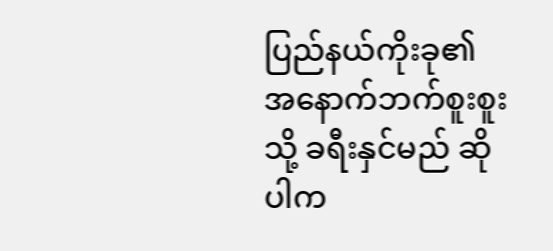ပြည်နယ်ကိုးခု၏ အနောက်ဘက်စူးစူးသို့ ခရီးနှင်မည် ဆိုပါက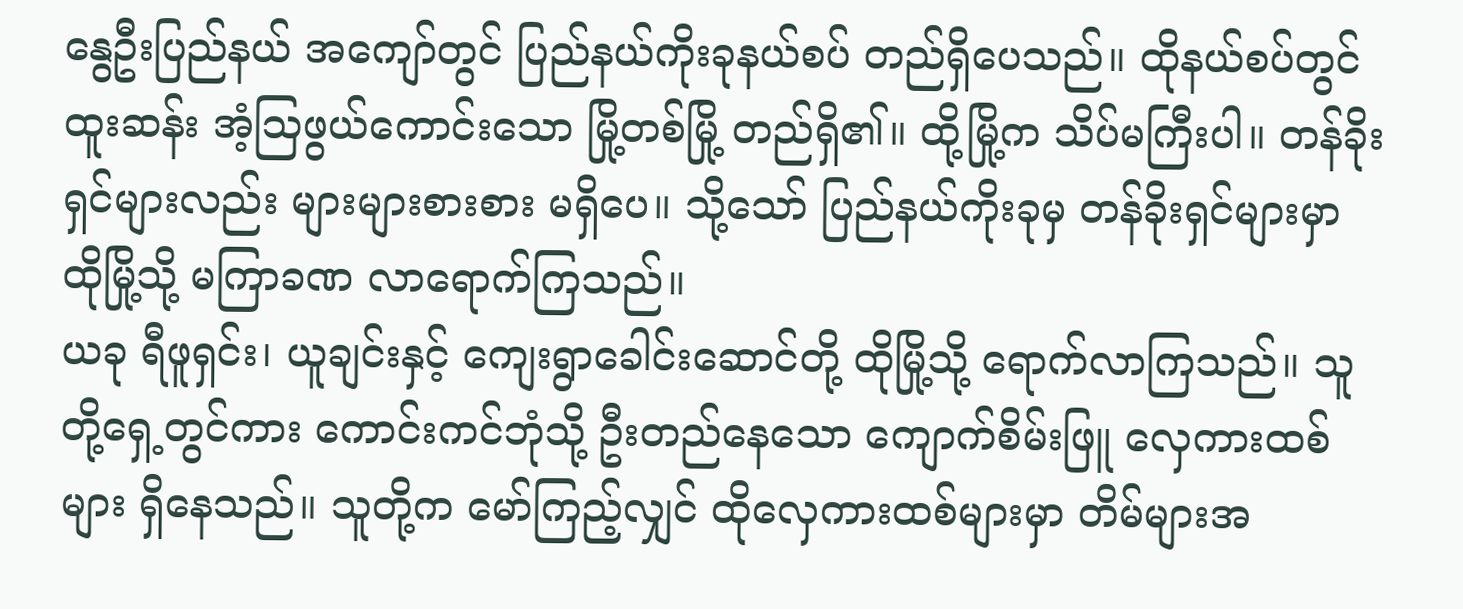နွေဦးပြည်နယ် အကျော်တွင် ပြည်နယ်ကိုးခုနယ်စပ် တည်ရှိပေသည်။ ထိုနယ်စပ်တွင် ထူးဆန်း အံ့ဩဖွယ်ကောင်းသော မြို့တစ်မြို့ တည်ရှိ၏။ ထို့မြို့က သိပ်မကြီးပါ။ တန်ခိုးရှင်များလည်း များများစားစား မရှိပေ။ သို့သော် ပြည်နယ်ကိုးခုမှ တန်ခိုးရှင်များမှာ ထိုမြို့သို့ မကြာခဏ လာရောက်ကြသည်။
ယခု ရီဖူရှင်း၊ ယူချင်းနှင့် ကျေးရွာခေါင်းဆောင်တို့ ထိုမြို့သို့ ရောက်လာကြသည်။ သူတို့ရှေ့တွင်ကား ကောင်းကင်ဘုံသို့ ဦးတည်နေသော ကျောက်စိမ်းဖြူ လှေကားထစ်များ ရှိနေသည်။ သူတို့က မော်ကြည့်လျှင် ထိုလှေကားထစ်များမှာ တိမ်များအ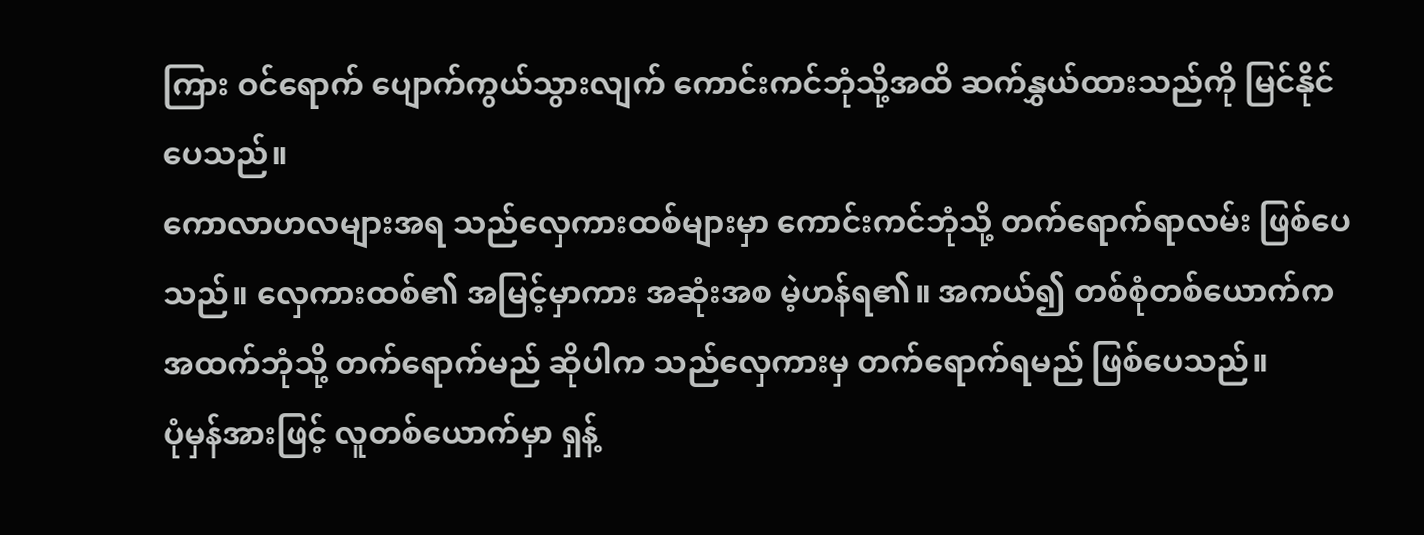ကြား ဝင်ရောက် ပျောက်ကွယ်သွားလျက် ကောင်းကင်ဘုံသို့အထိ ဆက်နွှယ်ထားသည်ကို မြင်နိုင်ပေသည်။
ကောလာဟလများအရ သည်လှေကားထစ်များမှာ ကောင်းကင်ဘုံသို့ တက်ရောက်ရာလမ်း ဖြစ်ပေသည်။ လှေကားထစ်၏ အမြင့်မှာကား အဆုံးအစ မဲ့ဟန်ရ၏။ အကယ်၍ တစ်စုံတစ်ယောက်က အထက်ဘုံသို့ တက်ရောက်မည် ဆိုပါက သည်လှေကားမှ တက်ရောက်ရမည် ဖြစ်ပေသည်။
ပုံမှန်အားဖြင့် လူတစ်ယောက်မှာ ရှန့်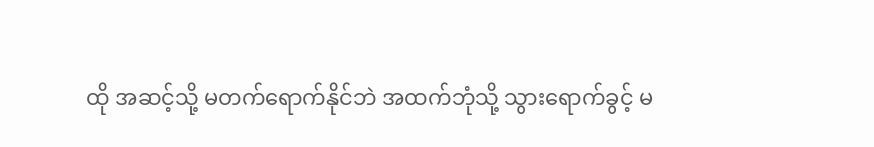ထို အဆင့်သို့ မတက်ရောက်နိုင်ဘဲ အထက်ဘုံသို့ သွားရောက်ခွင့် မ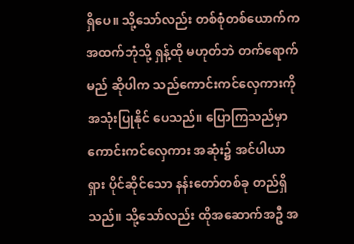ရှိပေ။ သို့သော်လည်း တစ်စုံတစ်ယောက်က အထက်ဘုံသို့ ရှန့်ထို မဟုတ်ဘဲ တက်ရောက်မည် ဆိုပါက သည်ကောင်းကင်လှေကားကို အသုံးပြုနိုင် ပေသည်။ ပြောကြသည်မှာ ကောင်းကင်လှေကား အဆုံး၌ အင်ပါယာရှား ပိုင်ဆိုင်သော နန်းတော်တစ်ခု တည်ရှိသည်။ သို့သော်လည်း ထိုအဆောက်အဦ အ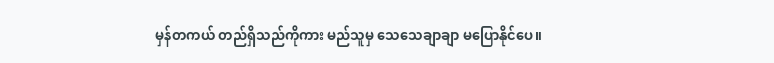မှန်တကယ် တည်ရှိသည်ကိုကား မည်သူမှ သေသေချာချာ မပြောနိုင်ပေ။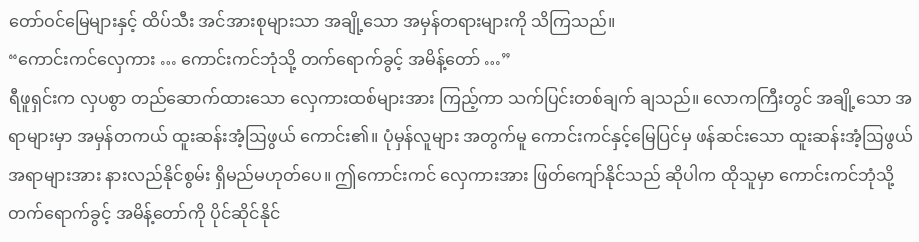တော်ဝင်မြေများနှင့် ထိပ်သီး အင်အားစုများသာ အချို့သော အမှန်တရားများကို သိကြသည်။
“ကောင်းကင်လှေကား … ကောင်းကင်ဘုံသို့ တက်ရောက်ခွင့် အမိန့်တော် …”
ရီဖူရှင်းက လှပစွာ တည်ဆောက်ထားသော လှေကားထစ်များအား ကြည့်ကာ သက်ပြင်းတစ်ချက် ချသည်။ လောကကြီးတွင် အချို့သော အရာများမှာ အမှန်တကယ် ထူးဆန်းအံ့ဩဖွယ် ကောင်း၏။ ပုံမှန်လူများ အတွက်မူ ကောင်းကင်နှင့်မြေပြင်မှ ဖန်ဆင်းသော ထူးဆန်းအံ့ဩဖွယ် အရာများအား နားလည်နိုင်စွမ်း ရှိမည်မဟုတ်ပေ။ ဤကောင်းကင် လှေကားအား ဖြတ်ကျော်နိုင်သည် ဆိုပါက ထိုသူမှာ ကောင်းကင်ဘုံသို့ တက်ရောက်ခွင့် အမိန့်တော်ကို ပိုင်ဆိုင်နိုင်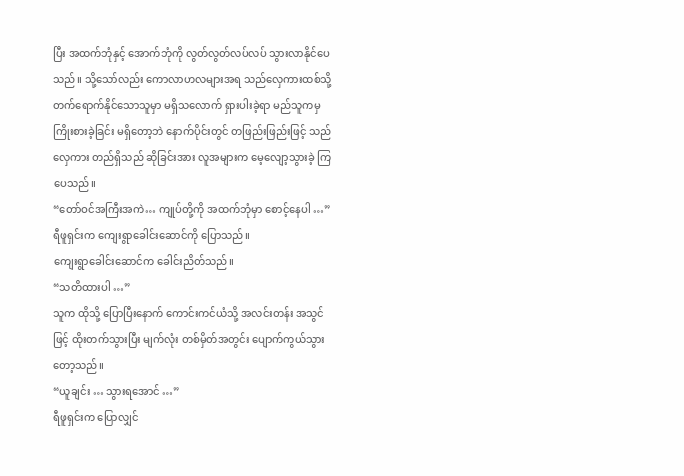ပြီး အထက်ဘုံနှင့် အောက်ဘုံကို လွတ်လွတ်လပ်လပ် သွားလာနိုင်ပေသည်။ သို့သော်လည်း ကောလာဟလများအရ သည်လှေကားထစ်သို့ တက်ရောက်နိုင်သောသူမှာ မရှိသလောက် ရှားပါးခဲ့ရာ မည်သူကမှ ကြိုးစားခဲ့ခြင်း မရှိတော့ဘဲ နောက်ပိုင်းတွင် တဖြည်းဖြည်းဖြင့် သည်လှေကား တည်ရှိသည် ဆိုခြင်းအား လူအများက မေ့လျော့သွားခဲ့ ကြပေသည်။
“တော်ဝင်အကြီးအကဲ… ကျုပ်တို့ကို အထက်ဘုံမှာ စောင့်နေပါ …”
ရီဖူရှင်းက ကျေးရွာခေါင်းဆောင်ကို ပြောသည်။
ကျေးရွာခေါင်းဆောင်က ခေါင်းညိတ်သည်။
“သတိထားပါ …”
သူက ထိုသို့ ပြောပြီးနောက် ကောင်းကင်ယံသို့ အလင်းတန်း အသွင်ဖြင့် ထိုးတက်သွားပြီး မျက်လုံး တစ်မှိတ်အတွင်း ပျောက်ကွယ်သွားတော့သည်။
“ယူချင်း … သွားရအောင် …”
ရီဖူရှင်းက ပြောလျှင်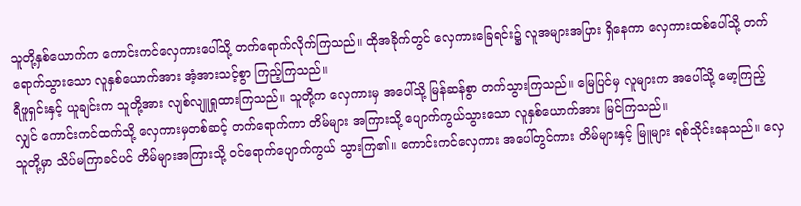သူတို့နှစ်ယောက်က ကောင်းကင်လှေကားပေါ်သို့ တက်ရောက်လိုက်ကြသည်။ ထိုအခိုက်တွင် လှေကားခြေရင်း၌ လူအများအပြား ရှိနေကာ လှေကားထစ်ပေါ်သို့ တက်ရောက်သွားသော လူနှစ်ယောက်အား အံ့အားသင့်စွာ ကြည့်ကြသည်။
ရီဖူရှင်းနှင့် ယူချင်းက သူတို့အား လျစ်လျူရှုထားကြသည်။ သူတို့က လှေကားမှ အပေါ်သို့ မြန်ဆန်စွာ တက်သွားကြသည်။ မြေပြင်မှ လူများက အပေါ်သို့ မော့ကြည့်လျှင် ကောင်းကင်ထက်သို့ လှေကားမှတစ်ဆင့် တက်ရောက်ကာ တိမ်များ အကြားသို့ ပျောက်ကွယ်သွားသော လူနှစ်ယောက်အား မြင်ကြသည်။
သူတို့မှာ သိပ်မကြာခင်ပင် တိမ်များအကြားသို့ ဝင်ရောက်ပျောက်ကွယ် သွားကြ၏။ ကောင်းကင်လှေကား အပေါ်တွင်ကား တိမ်များနှင့် မြူများ ရစ်သိုင်းနေသည်။ လှေ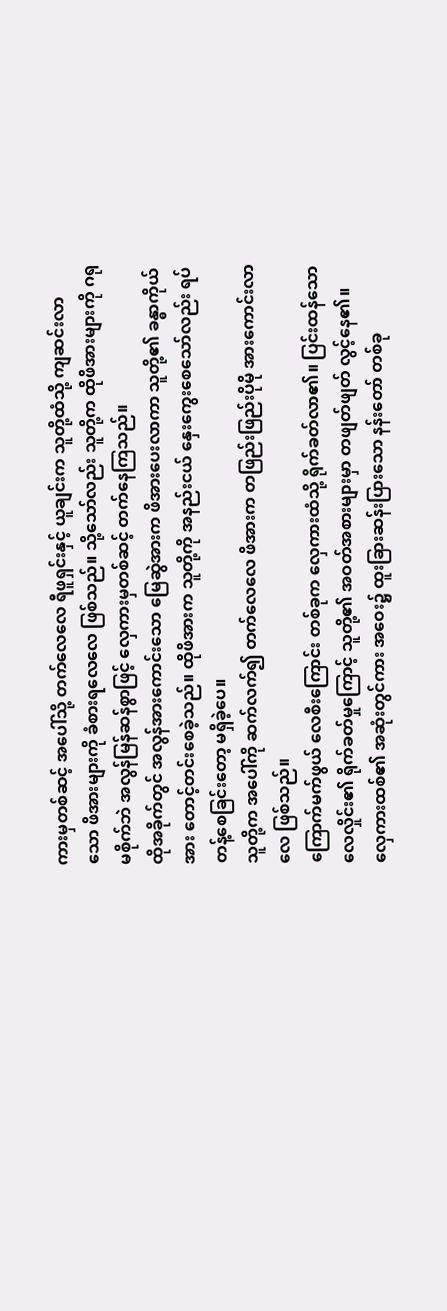ကားမှတစ်ဆင့် အပေါ်သို့ တက်လေလေ ရီဖူရှင်းနှင့် ယူချင်းက သူတို့ထံသို့ ကျဆင်းလာသော ဖိအားများကို ခံစားရလေလေ ဖြစ်သည်။ သို့သော်လည်း သူတို့က ထိုဖိအားများကို ဂရုမစိုက်ဘဲ အလွန်မြန်ဆန်စွာဖြင့် လှေကားမှတစ်ဆင့် တက်နေကြသည်။
ထိုအခိုက်တွင် အလွန်အားကောင်းသော မြေဆွဲအားက ဖိအားပေးလာကာ သူတို့၏ ခန္ဓာကိုယ်အား တောင့်တင်းစေခဲ့သည်။ ထိုဖိအားက သူတို့ကို အနည်းငယ် နှေးကွေးစေသော်လည်း ရပ်တန့်စေခြင်းတော့ မရှိခဲ့ပေ။
သူတို့က အပေါ်ကို ဆက်လက်၍ တက်လေလေ ဖိအားက တဖြည်းဖြည်းပိုမို အားကောင်းလာလေ ဖြစ်သည်။
ကြောက်မက်ဖွယ် လေစီးကြောင်း တစ်ခုက လှေကားထံသို့ ရိုက်ခတ်လာ၏။ ပြင်းထန်သော လေလှိုင်း၏ ရိုက်ခတ်မှုကြောင့် သူတို့၏ အဝတ်အစားများမှာ တဖျတ်ဖျတ် လွင့်နေ၏။ လှေကားထစ်၏ အဆုံးတွင်ကား အဝေး၌ ထူးခြားဆန်းပြားသော နန်းတော် တစ်ခု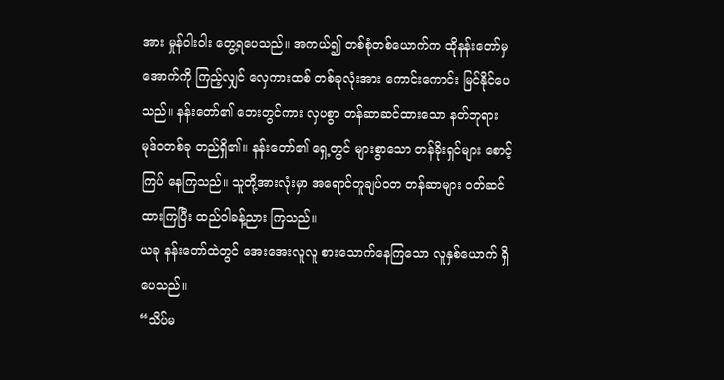အား မှုန်ဝါးဝါး တွေ့ရပေသည်။ အကယ်၍ တစ်စုံတစ်ယောက်က ထိုနန်းတော်မှ အောက်ကို ကြည့်လျှင် လှေကားထစ် တစ်ခုလုံးအား ကောင်းကောင်း မြင်နိုင်ပေသည်။ နန်းတော်၏ ဘေးတွင်ကား လှပစွာ တန်ဆာဆင်ထားသော နတ်ဘုရား မုဒ်ဝတစ်ခု တည်ရှိ၏။ နန်းတော်၏ ရှေ့တွင် များစွာသော တန်ခိုးရှင်များ စောင့်ကြပ် နေကြသည်။ သူတို့အားလုံးမှာ အရောင်တူချပ်ဝတ တန်ဆာများ ဝတ်ဆင်ထားကြပြီး ထည်ဝါခန့်ညား ကြသည်။
ယခု နန်းတော်ထဲတွင် အေးအေးလူလူ စားသောက်နေကြသော လူနှစ်ယောက် ရှိပေသည်။
“သိပ်မ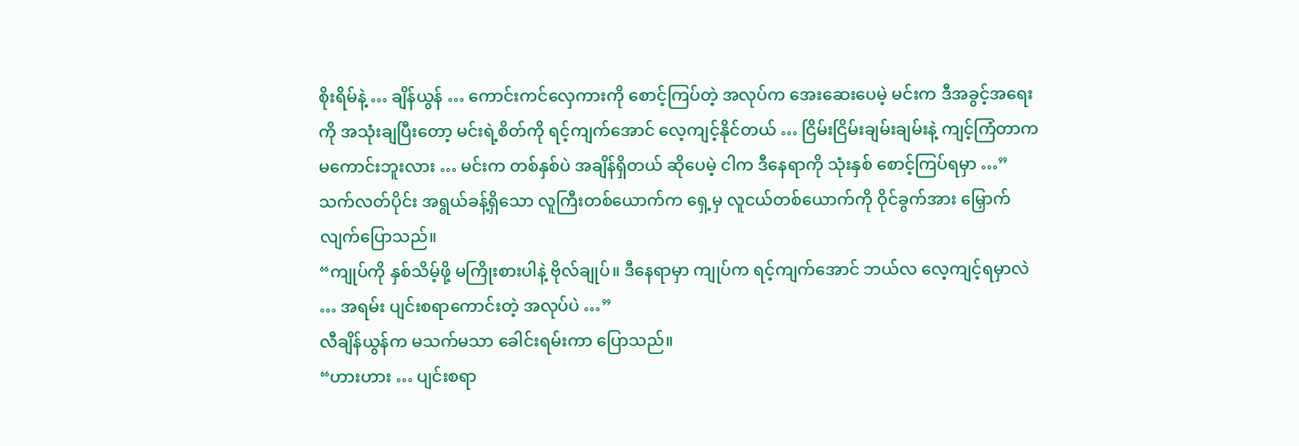စိုးရိမ်နဲ့ … ချိန်ယွန် … ကောင်းကင်လှေကားကို စောင့်ကြပ်တဲ့ အလုပ်က အေးဆေးပေမဲ့ မင်းက ဒီအခွင့်အရေးကို အသုံးချပြီးတော့ မင်းရဲ့စိတ်ကို ရင့်ကျက်အောင် လေ့ကျင့်နိုင်တယ် … ငြိမ်းငြိမ်းချမ်းချမ်းနဲ့ ကျင့်ကြံတာက မကောင်းဘူးလား … မင်းက တစ်နှစ်ပဲ အချိန်ရှိတယ် ဆိုပေမဲ့ ငါက ဒီနေရာကို သုံးနှစ် စောင့်ကြပ်ရမှာ …”
သက်လတ်ပိုင်း အရွယ်ခန့်ရှိသော လူကြီးတစ်ယောက်က ရှေ့မှ လူငယ်တစ်ယောက်ကို ဝိုင်ခွက်အား မြှောက်လျက်ပြောသည်။
“ကျုပ်ကို နှစ်သိမ့်ဖို့ မကြိုးစားပါနဲ့ ဗိုလ်ချုပ်။ ဒီနေရာမှာ ကျုပ်က ရင့်ကျက်အောင် ဘယ်လ လေ့ကျင့်ရမှာလဲ … အရမ်း ပျင်းစရာကောင်းတဲ့ အလုပ်ပဲ …”
လီချိန်ယွန်က မသက်မသာ ခေါင်းရမ်းကာ ပြောသည်။
“ဟားဟား … ပျင်းစရာ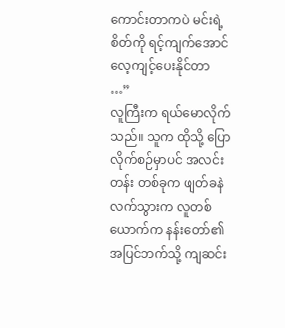ကောင်းတာကပဲ မင်းရဲ့စိတ်ကို ရင့်ကျက်အောင် လေ့ကျင့်ပေးနိုင်တာ …”
လူကြီးက ရယ်မောလိုက်သည်။ သူက ထိုသို့ ပြောလိုက်စဉ်မှာပင် အလင်းတန်း တစ်ခုက ဖျတ်ခနဲ လက်သွားက လူတစ်ယောက်က နန်းတော်၏ အပြင်ဘက်သို့ ကျဆင်း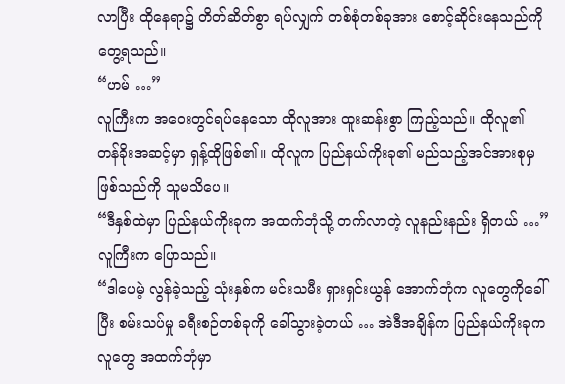လာပြီး ထိုနေရာ၌ တိတ်ဆိတ်စွာ ရပ်လျှက် တစ်စုံတစ်ခုအား စောင့်ဆိုင်းနေသည်ကို တွေ့ရသည်။
“ဟမ် …”
လူကြီးက အဝေးတွင်ရပ်နေသော ထိုလူအား ထူးဆန်းစွာ ကြည့်သည်။ ထိုလူ၏ တန်ခိုးအဆင့်မှာ ရှန့်ထိုဖြစ်၏။ ထိုလူက ပြည်နယ်ကိုးခု၏ မည်သည့်အင်အားစုမှ ဖြစ်သည်ကို သူမသိပေ။
“ဒီနှစ်ထဲမှာ ပြည်နယ်ကိုးခုက အထက်ဘုံသို့ တက်လာတဲ့ လူနည်းနည်း ရှိတယ် …”
လူကြီးက ပြောသည်။
“ဒါပေမဲ့ လွန်ခဲ့သည့် သုံးနှစ်က မင်းသမီး ရှားရှင်းယွန် အောက်ဘုံက လူတွေကိုခေါ်ပြီး စမ်းသပ်မှု ခရီးစဉ်တစ်ခုကို ခေါ်သွားခဲ့တယ် … အဲဒီအချိန်က ပြည်နယ်ကိုးခုက လူတွေ အထက်ဘုံမှာ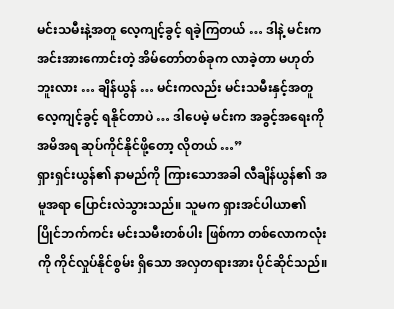မင်းသမီးနဲ့အတူ လေ့ကျင့်ခွင့် ရခဲ့ကြတယ် … ဒါနဲ့ မင်းက အင်းအားကောင်းတဲ့ အိမ်တော်တစ်ခုက လာခဲ့တာ မဟုတ်ဘူးလား … ချိန်ယွန် … မင်းကလည်း မင်းသမီးနှင့်အတူ လေ့ကျင့်ခွင့် ရနိုင်တာပဲ … ဒါပေမဲ့ မင်းက အခွင့်အရေးကို အမိအရ ဆုပ်ကိုင်နိုင်ဖို့တော့ လိုတယ် …”
ရှားရှင်းယွန်၏ နာမည်ကို ကြားသောအခါ လီချိန်ယွန်၏ အမူအရာ ပြောင်းလဲသွားသည်။ သူမက ရှားအင်ပါယာ၏ ပြိုင်ဘက်ကင်း မင်းသမီးတစ်ပါး ဖြစ်ကာ တစ်လောကလုံးကို ကိုင်လှုပ်နိုင်စွမ်း ရှိသော အလှတရားအား ပိုင်ဆိုင်သည်။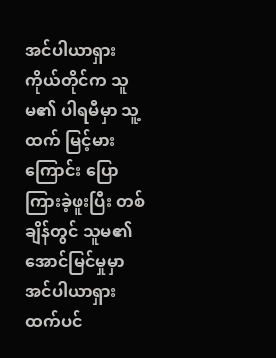အင်ပါယာရှား ကိုယ်တိုင်က သူမ၏ ပါရမီမှာ သူ့ထက် မြင့်မားကြောင်း ပြောကြားခဲ့ဖူးပြီး တစ်ချိန်တွင် သူမ၏ အောင်မြင်မှုမှာ အင်ပါယာရှားထက်ပင်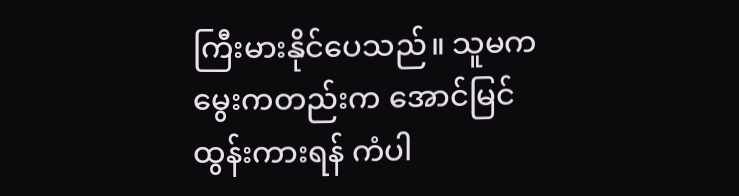ကြီးမားနိုင်ပေသည်။ သူမက မွေးကတည်းက အောင်မြင်ထွန်းကားရန် ကံပါ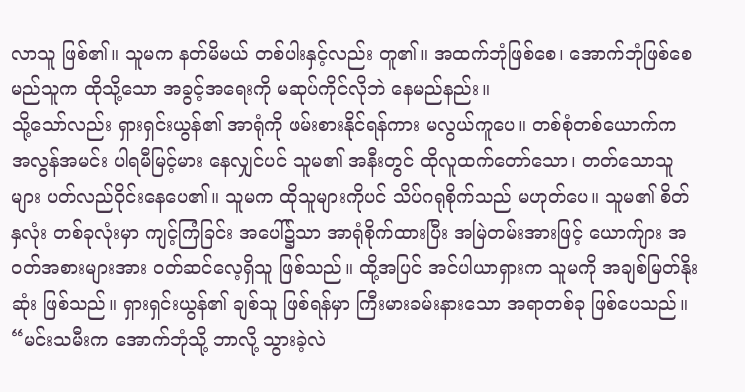လာသူ ဖြစ်၏။ သူမက နတ်မိမယ် တစ်ပါးနှင့်လည်း တူ၏။ အထက်ဘုံဖြစ်စေ၊ အောက်ဘုံဖြစ်စေ မည်သူက ထိုသို့သော အခွင့်အရေးကို မဆုပ်ကိုင်လိုဘဲ နေမည်နည်း။
သို့သော်လည်း ရှားရှင်းယွန်၏ အာရုံကို ဖမ်းစားနိုင်ရန်ကား မလွယ်ကူပေ။ တစ်စုံတစ်ယောက်က အလွန်အမင်း ပါရမီမြင့်မား နေလျှင်ပင် သူမ၏ အနီးတွင် ထိုလူထက်တော်သော၊ တတ်သောသူများ ပတ်လည်ဝိုင်းနေပေ၏။ သူမက ထိုသူများကိုပင် သိပ်ဂရုစိုက်သည် မဟုတ်ပေ။ သူမ၏ စိတ်နှလုံး တစ်ခုလုံးမှာ ကျင့်ကြံခြင်း အပေါ်၌သာ အာရုံစိုက်ထားပြီး အမြဲတမ်းအားဖြင့် ယောက်ျား အဝတ်အစားများအား ဝတ်ဆင်လေ့ရှိသူ ဖြစ်သည်။ ထို့အပြင် အင်ပါယာရှားက သူမကို အချစ်မြတ်နိုးဆုံး ဖြစ်သည်။ ရှားရှင်းယွန်၏ ချစ်သူ ဖြစ်ရန်မှာ ကြီးမားခမ်းနားသော အရာတစ်ခု ဖြစ်ပေသည်။
“မင်းသမီးက အောက်ဘုံသို့ ဘာလို့ သွားခဲ့လဲ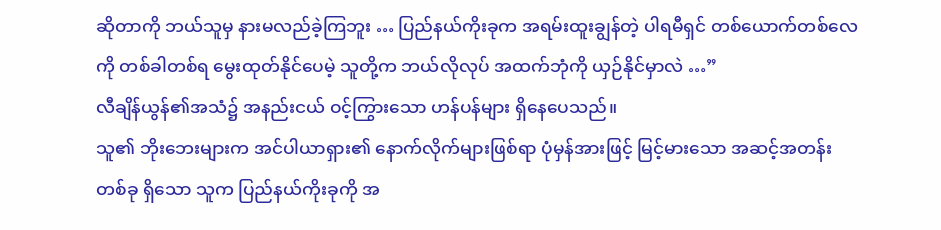ဆိုတာကို ဘယ်သူမှ နားမလည်ခဲ့ကြဘူး … ပြည်နယ်ကိုးခုက အရမ်းထူးချွန်တဲ့ ပါရမီရှင် တစ်ယောက်တစ်လေကို တစ်ခါတစ်ရ မွေးထုတ်နိုင်ပေမဲ့ သူတို့က ဘယ်လိုလုပ် အထက်ဘုံကို ယှဉ်နိုင်မှာလဲ …”
လီချိန်ယွန်၏အသံ၌ အနည်းငယ် ဝင့်ကြွားသော ဟန်ပန်များ ရှိနေပေသည်။
သူ၏ ဘိုးဘေးများက အင်ပါယာရှား၏ နောက်လိုက်များဖြစ်ရာ ပုံမှန်အားဖြင့် မြင့်မားသော အဆင့်အတန်းတစ်ခု ရှိသော သူက ပြည်နယ်ကိုးခုကို အ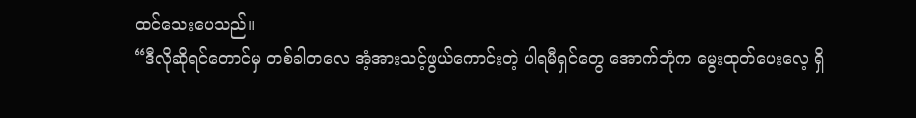ထင်သေးပေသည်။
“ဒီလိုဆိုရင်တောင်မှ တစ်ခါတလေ အံ့အားသင့်ဖွယ်ကောင်းတဲ့ ပါရမီရှင်တွေ အောက်ဘုံက မွေးထုတ်ပေးလေ့ ရှိ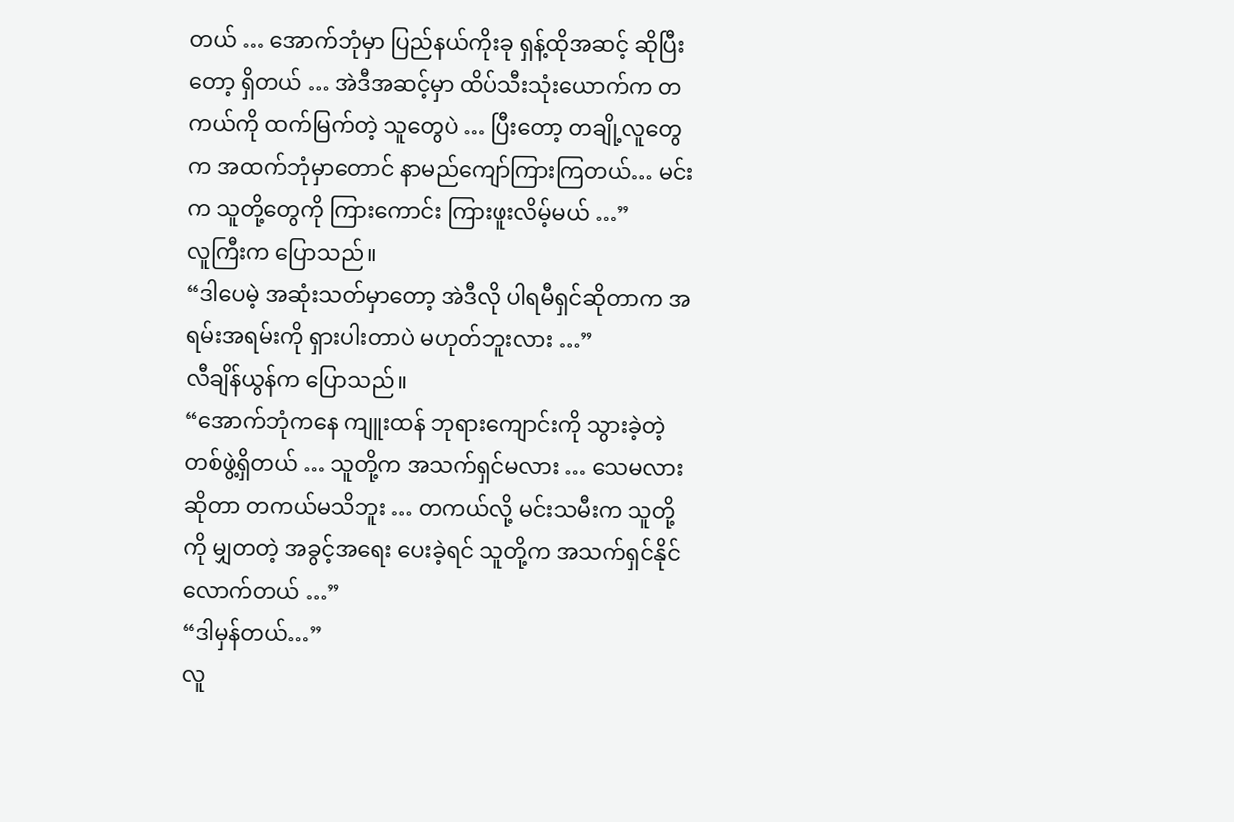တယ် … အောက်ဘုံမှာ ပြည်နယ်ကိုးခု ရှန့်ထိုအဆင့် ဆိုပြီးတော့ ရှိတယ် … အဲဒီအဆင့်မှာ ထိပ်သီးသုံးယောက်က တကယ်ကို ထက်မြက်တဲ့ သူတွေပဲ … ပြီးတော့ တချို့လူတွေက အထက်ဘုံမှာတောင် နာမည်ကျော်ကြားကြတယ်… မင်းက သူတို့တွေကို ကြားကောင်း ကြားဖူးလိမ့်မယ် …”
လူကြီးက ပြောသည်။
“ဒါပေမဲ့ အဆုံးသတ်မှာတော့ အဲဒီလို ပါရမီရှင်ဆိုတာက အရမ်းအရမ်းကို ရှားပါးတာပဲ မဟုတ်ဘူးလား …”
လီချိန်ယွန်က ပြောသည်။
“အောက်ဘုံကနေ ကျူးထန် ဘုရားကျောင်းကို သွားခဲ့တဲ့ တစ်ဖွဲ့ရှိတယ် … သူတို့က အသက်ရှင်မလား … သေမလားဆိုတာ တကယ်မသိဘူး … တကယ်လို့ မင်းသမီးက သူတို့ကို မျှတတဲ့ အခွင့်အရေး ပေးခဲ့ရင် သူတို့က အသက်ရှင်နိုင်လောက်တယ် …”
“ဒါမှန်တယ်…”
လူ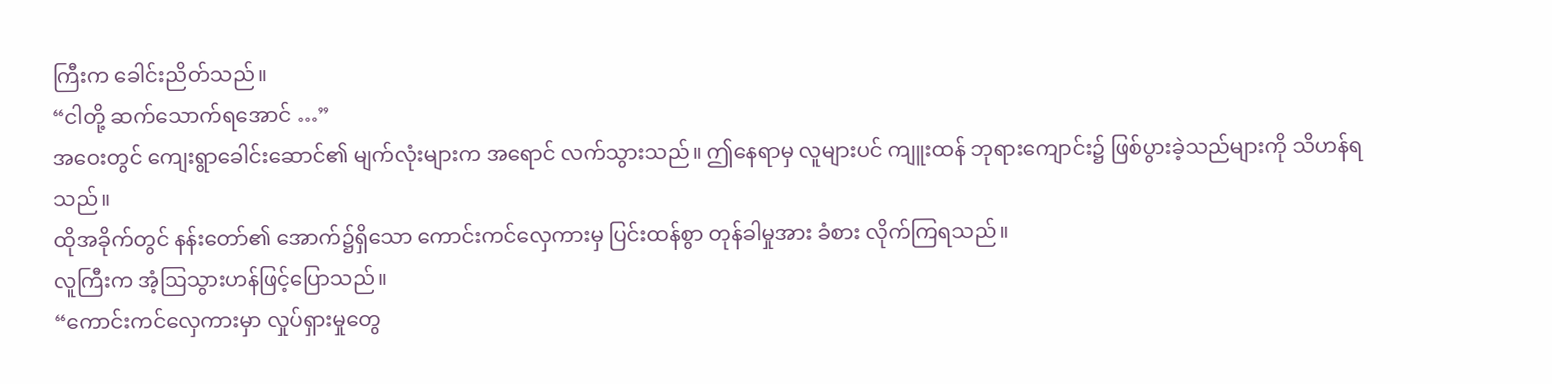ကြီးက ခေါင်းညိတ်သည်။
“ငါတို့ ဆက်သောက်ရအောင် …”
အဝေးတွင် ကျေးရွာခေါင်းဆောင်၏ မျက်လုံးများက အရောင် လက်သွားသည်။ ဤနေရာမှ လူများပင် ကျူးထန် ဘုရားကျောင်း၌ ဖြစ်ပွားခဲ့သည်များကို သိဟန်ရသည်။
ထိုအခိုက်တွင် နန်းတော်၏ အောက်၌ရှိသော ကောင်းကင်လှေကားမှ ပြင်းထန်စွာ တုန်ခါမှုအား ခံစား လိုက်ကြရသည်။
လူကြီးက အံ့ဩသွားဟန်ဖြင့်ပြောသည်။
“ကောင်းကင်လှေကားမှာ လှုပ်ရှားမှုတွေ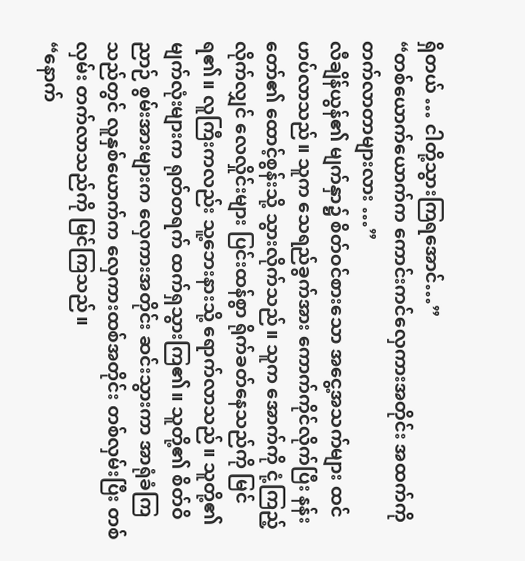ရှိတယ် … ငါတို့သွားကြရအောင်…”
“တစ်ယောက်ယောက်က ကောင်းကင်လှေကားအတိုင်း အထက်ကို တက်လာတာများလား …”
လီချိန်ယွန်၏ မျက်နှာ၌ စိတ်ဝင်စားသော အငွေ့အသက်များ ထင်ဟပ်လာသည်။ သူက သေရည်ခွက်အား ကောက်ကိုင်လိုက်ပြီး နန်းတော်၏ ထောင့်စွန်းသို့ သွားလိုက်သည်။ သူက အောက်ကို ငုံ့ကြည့်လိုက်လျှင် လေလှိုင်းများ ပြင်းထန်စွာ ရိုက်ခတ်နေသည်ကို မြင်ရ၏။ လူကြီးကလည်း သူ့ဘေးနားသို့ ရောက်လာသည်။ သူတို့၏ မျက်လုံးများက ရုတ်တရက် ထက်ရှသွားကြ၏။ သူတို့၏ စိတ်ဝိညာဉ် စွမ်းအားများက လှေကားအတိုင်း ဆင်းသွားကာ အာရုံခံကြသည်တွင် လူနှစ်ယောက်က လှေကားထစ်အတိုင်း တစ်လှမ်းပြီး တစ်လှမ်း တက်လာသည်ကို မြင်ကြသည်။
“နောက်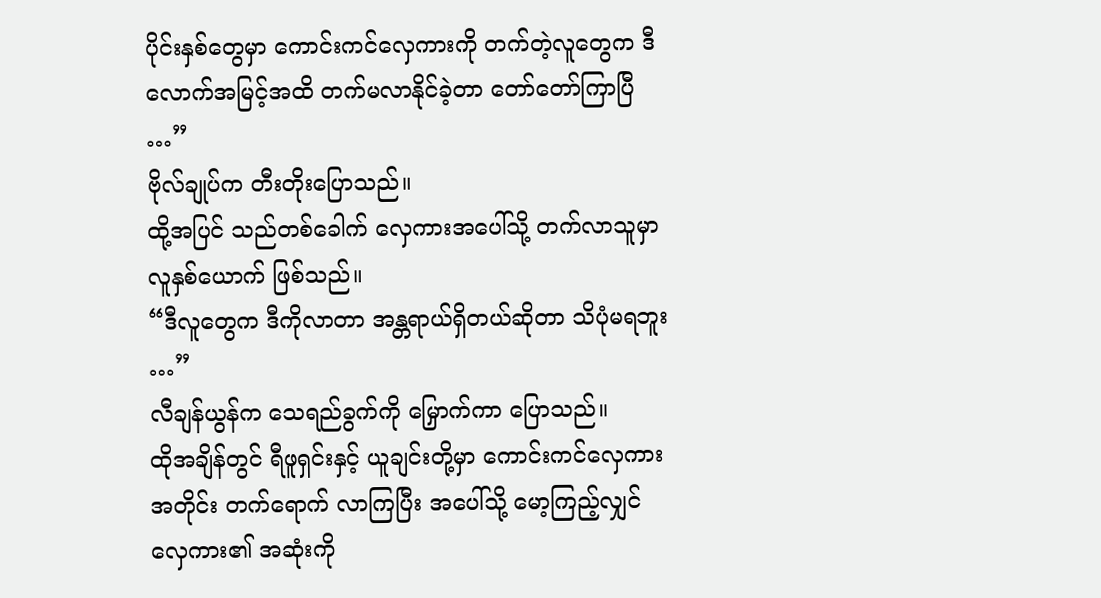ပိုင်းနှစ်တွေမှာ ကောင်းကင်လှေကားကို တက်တဲ့လူတွေက ဒီလောက်အမြင့်အထိ တက်မလာနိုင်ခဲ့တာ တော်တော်ကြာပြီ …”
ဗိုလ်ချုပ်က တီးတိုးပြောသည်။
ထို့အပြင် သည်တစ်ခေါက် လှေကားအပေါ်သို့ တက်လာသူမှာ လူနှစ်ယောက် ဖြစ်သည်။
“ဒီလူတွေက ဒီကိုလာတာ အန္တရာယ်ရှိတယ်ဆိုတာ သိပုံမရဘူး …”
လီချန်ယွန်က သေရည်ခွက်ကို မြှောက်ကာ ပြောသည်။
ထိုအချိန်တွင် ရီဖူရှင်းနှင့် ယူချင်းတို့မှာ ကောင်းကင်လှေကားအတိုင်း တက်ရောက် လာကြပြီး အပေါ်သို့ မော့ကြည့်လျှင် လှေကား၏ အဆုံးကို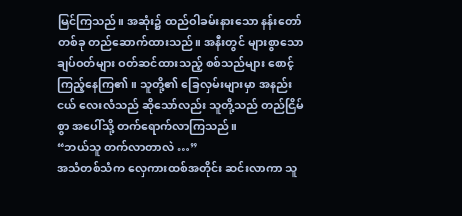မြင်ကြသည်။ အဆုံး၌ ထည်ဝါခမ်းနားသော နန်းတော်တစ်ခု တည်ဆောက်ထားသည်။ အနီးတွင် များစွာသော ချပ်ဝတ်များ ဝတ်ဆင်ထားသည့် စစ်သည်များ စောင့်ကြည့်နေကြ၏။ သူတို့၏ ခြေလှမ်းများမှာ အနည်းငယ် လေးလံသည် ဆိုသော်လည်း သူတို့သည် တည်ငြိမ်စွာ အပေါ်သို့ တက်ရောက်လာကြသည်။
“ဘယ်သူ တက်လာတာလဲ …”
အသံတစ်သံက လှေကားထစ်အတိုင်း ဆင်းလာကာ သူ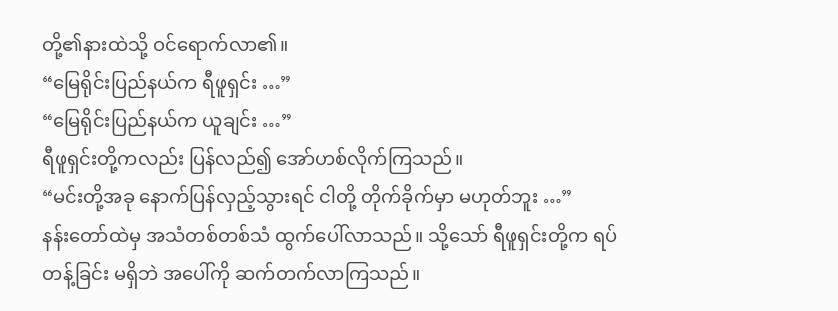တို့၏နားထဲသို့ ဝင်ရောက်လာ၏။
“မြေရိုင်းပြည်နယ်က ရီဖူရှင်း …”
“မြေရိုင်းပြည်နယ်က ယူချင်း …”
ရီဖူရှင်းတို့ကလည်း ပြန်လည်၍ အော်ဟစ်လိုက်ကြသည်။
“မင်းတို့အခု နောက်ပြန်လှည့်သွားရင် ငါတို့ တိုက်ခိုက်မှာ မဟုတ်ဘူး …”
နန်းတော်ထဲမှ အသံတစ်တစ်သံ ထွက်ပေါ်လာသည်။ သို့သော် ရီဖူရှင်းတို့က ရပ်တန့်ခြင်း မရှိဘဲ အပေါ်ကို ဆက်တက်လာကြသည်။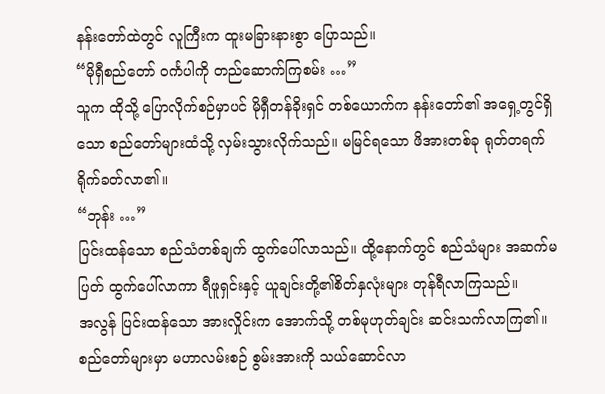နန်းတော်ထဲတွင် လူကြီးက ထူးမခြားနားစွာ ပြောသည်။
“မိုရှီစည်တော် ဝင်္ကပါကို တည်ဆောက်ကြစမ်း …”
သူက ထိုသို့ ပြောလိုက်စဉ်မှာပင် မိုရှီတန်ခိုးရှင် တစ်ယောက်က နန်းတော်၏ အရှေ့တွင်ရှိသော စည်တော်များထံသို့ လှမ်းသွားလိုက်သည်။ မမြင်ရသော ဖိအားတစ်ခု ရုတ်တရက် ရိုက်ခတ်လာ၏။
“ဘုန်း …”
ပြင်းထန်သော စည်သံတစ်ချက် ထွက်ပေါ်လာသည်။ ထို့နောက်တွင် စည်သံများ အဆက်မပြတ် ထွက်ပေါ်လာကာ ရီဖူရှင်းနှင့် ယူချင်းတို့၏စိတ်နှလုံးများ တုန်ရီလာကြသည်။
အလွန် ပြင်းထန်သော အားလှိုင်းက အောက်သို့ တစ်မုဟုတ်ချင်း ဆင်းသက်လာကြ၏။ စည်တော်များမှာ မဟာလမ်းစဉ် စွမ်းအားကို သယ်ဆောင်လာ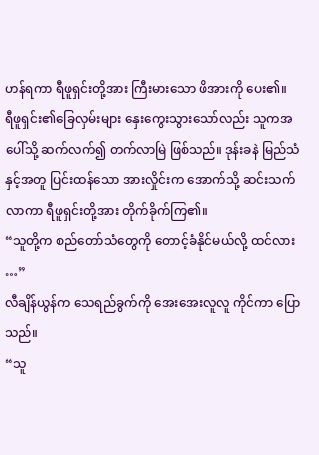ဟန်ရကာ ရီဖူရှင်းတို့အား ကြီးမားသော ဖိအားကို ပေး၏။
ရီဖူရှင်း၏ခြေလှမ်းများ နှေးကွေးသွားသော်လည်း သူကအပေါ်သို့ ဆက်လက်၍ တက်လာမြဲ ဖြစ်သည်။ ဒုန်းခနဲ မြည်သံနှင့်အတူ ပြင်းထန်သော အားလှိုင်းက အောက်သို့ ဆင်းသက်လာကာ ရီဖူရှင်းတို့အား တိုက်ခိုက်ကြ၏။
“သူတို့က စည်တော်သံတွေကို တောင့်ခံနိုင်မယ်လို့ ထင်လား …”
လီချိန်ယွန်က သေရည်ခွက်ကို အေးအေးလူလူ ကိုင်ကာ ပြောသည်။
“သူ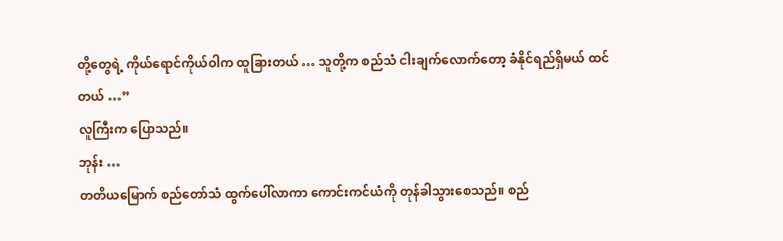တို့တွေရဲ့ ကိုယ်ရောင်ကိုယ်ဝါက ထူခြားတယ် … သူတို့က စည်သံ ငါးချက်လောက်တော့ ခံနိုင်ရည်ရှိမယ် ထင်တယ် …”
လူကြီးက ပြောသည်။
ဘုန်း …
တတိယမြောက် စည်တော်သံ ထွက်ပေါ်လာကာ ကောင်းကင်ယံကို တုန်ခါသွားစေသည်။ စည်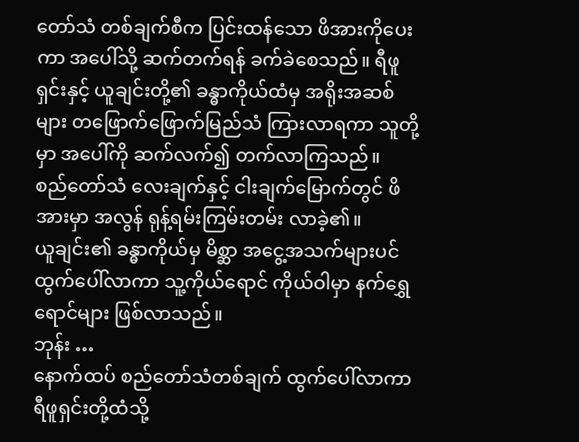တော်သံ တစ်ချက်စီက ပြင်းထန်သော ဖိအားကိုပေးကာ အပေါ်သို့ ဆက်တက်ရန် ခက်ခဲစေသည်။ ရီဖူရှင်းနှင့် ယူချင်းတို့၏ ခန္ဓာကိုယ်ထံမှ အရိုးအဆစ်များ တဖြောက်ဖြောက်မြည်သံ ကြားလာရကာ သူတို့မှာ အပေါ်ကို ဆက်လက်၍ တက်လာကြသည်။
စည်တော်သံ လေးချက်နှင့် ငါးချက်မြောက်တွင် ဖိအားမှာ အလွန် ရုန့်ရမ်းကြမ်းတမ်း လာခဲ့၏။
ယူချင်း၏ ခန္ဓာကိုယ်မှ မိစ္ဆာ အငွေ့အသက်များပင် ထွက်ပေါ်လာကာ သူ့ကိုယ်ရောင် ကိုယ်ဝါမှာ နက်ရွှေရောင်များ ဖြစ်လာသည်။
ဘုန်း …
နောက်ထပ် စည်တော်သံတစ်ချက် ထွက်ပေါ်လာကာ ရီဖူရှင်းတို့ထံသို့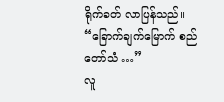ရိုက်ခတ် လာပြန်သည်။
“ခြောက်ချက်မြောက် စည်တော်သံ …”
လူ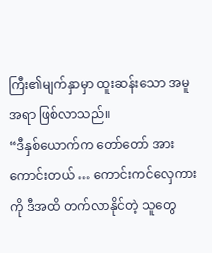ကြီး၏မျက်နှာမှာ ထူးဆန်းသော အမူအရာ ဖြစ်လာသည်။
“ဒီနှစ်ယောက်က တော်တော် အားကောင်းတယ် … ကောင်းကင်လှေကားကို ဒီအထိ တက်လာနိုင်တဲ့ သူတွေ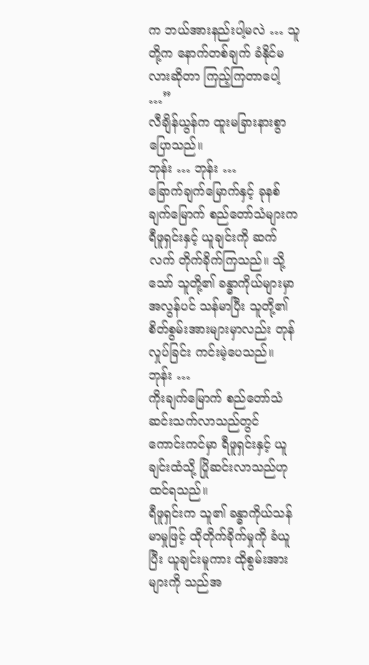က ဘယ်အားနည်းပါ့မလဲ … သူတို့က နောက်တစ်ချက် ခံနိုင်မလားဆိုတာ ကြည့်ကြတာပေါ့ …”
လီချိန်ယွန်က ထူးမခြားနားစွာ ပြောသည်။
ဘုန်း … ဘုန်း …
ခြောက်ချက်မြောက်နှင့် ခုနစ်ချက်မြောက် စည်တော်သံများက ရီဖူရှင်းနှင့် ယူချင်းကို ဆက်လက် တိုက်ခိုက်ကြသည်။ သို့သော် သူတို့၏ ခန္ဓာကိုယ်များမှာ အလွန်ပင် သန်မာပြီး သူတို့၏ စိတ်စွမ်းအားများမှာလည်း တုန်လှုပ်ခြင်း ကင်းမဲ့ပေသည်။
ဘုန်း …
ကိုးချက်မြောက် စည်တော်သံ ဆင်းသက်လာသည်တွင် ကောင်းကင်မှာ ရီဖူရှင်းနှင့် ယူချင်းထံသို့ ပြိုဆင်းလာသည်ဟု ထင်ရသည်။
ရီဖူရှင်းက သူ၏ ခန္ဓာကိုယ်သန်မာမှုဖြင့် ထိုတိုက်ခိုက်မှုကို ခံယူပြီး ယူချင်းမူကား ထိုစွမ်းအားများကို သည်အ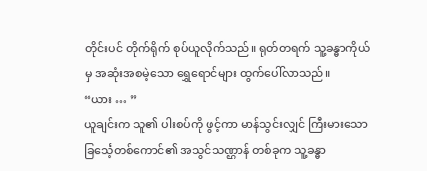တိုင်းပင် တိုက်ရိုက် စုပ်ယူလိုက်သည်။ ရုတ်တရက် သူ့ခန္ဓာကိုယ်မှ အဆုံးအစမဲ့သော ရွှေရောင်များ ထွက်ပေါ်လာသည်။
“ယား … ”
ယူချင်းက သူ၏ ပါးစပ်ကို ဖွင့်ကာ မာန်သွင်းလျှင် ကြီးမားသော ခြင်္သေ့တစ်ကောင်၏ အသွင်သဏ္ဌာန် တစ်ခုက သူ့ခန္ဓာ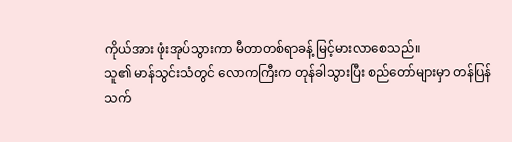ကိုယ်အား ဖုံးအုပ်သွားကာ မီတာတစ်ရာခန့် မြင့်မားလာစေသည်။
သူ၏ မာန်သွင်းသံတွင် လောကကြီးက တုန်ခါသွားပြီး စည်တော်များမှာ တန်ပြန် သက်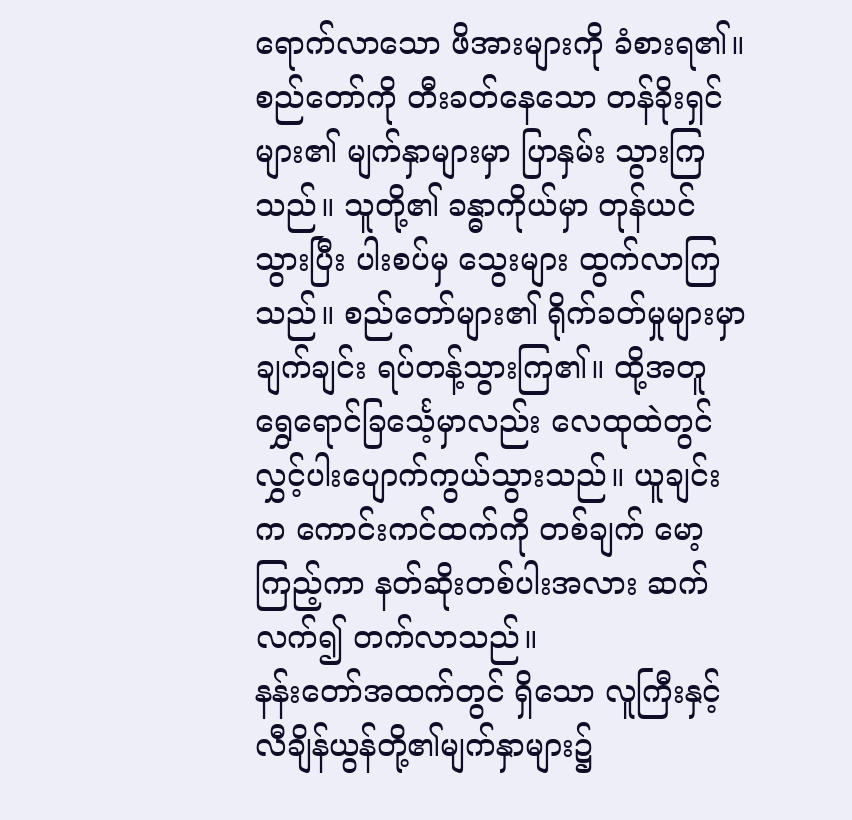ရောက်လာသော ဖိအားများကို ခံစားရ၏။ စည်တော်ကို တီးခတ်နေသော တန်ခိုးရှင်များ၏ မျက်နှာများမှာ ပြာနှမ်း သွားကြသည်။ သူတို့၏ ခန္ဓာကိုယ်မှာ တုန်ယင်သွားပြီး ပါးစပ်မှ သွေးများ ထွက်လာကြသည်။ စည်တော်များ၏ ရိုက်ခတ်မှုများမှာ ချက်ချင်း ရပ်တန့်သွားကြ၏။ ထို့အတူ ရွှေရောင်ခြင်္သေ့မှာလည်း လေထုထဲတွင် လွှင့်ပါးပျောက်ကွယ်သွားသည်။ ယူချင်းက ကောင်းကင်ထက်ကို တစ်ချက် မော့ကြည့်ကာ နတ်ဆိုးတစ်ပါးအလား ဆက်လက်၍ တက်လာသည်။
နန်းတော်အထက်တွင် ရှိသော လူကြီးနှင့် လီချိန်ယွန်တို့၏မျက်နှာများ၌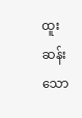ထူးဆန်းသော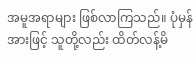အမူအရာများ ဖြစ်လာကြသည်။ ပုံမှန်အားဖြင့် သူတို့လည်း ထိတ်လန့်မိ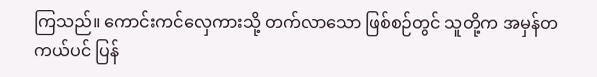ကြသည်။ ကောင်းကင်လှေကားသို့ တက်လာသော ဖြစ်စဉ်တွင် သူတို့က အမှန်တကယ်ပင် ပြန်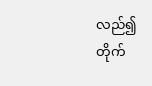လည်၍ တိုက်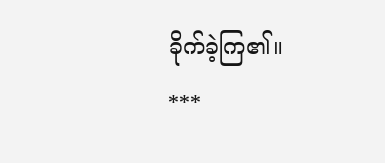ခိုက်ခဲ့ကြ၏။
***